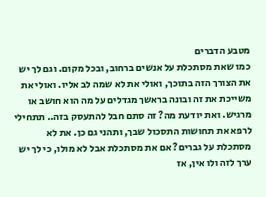מטבע הדברים
כמו שאת מסתכלת על אנשים ברחוב, ובכל מקום. וגם לך יש את הצורך הזה בתוכך, ואולי את לא שמה לב אליו. ואולי את משייכת את זה ובונה בראשך מגדלים על מה הוא חושב או מרגיש. ואת יודעת מה? זה סתם חבל להתעסק בזה.. תתחילי לרפא את תחושות התסכול שבך, ותהני גם כן. את לא מסתכלת על גברים? אם את מסתכלת אבל לא מולו, כי לך יש ערך לזה ולו אין, אז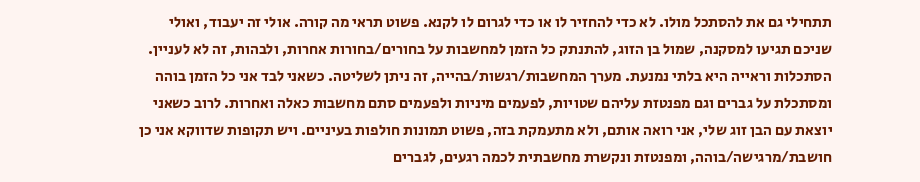תתחילי גם את להסתכל מולו. לא כדי להחזיר לו או כדי לגרום לו לקנא. פשוט תראי מה קורה. אולי זה יעבוד, ואולי שניכם תגיעו למסקנה, שמול בן הזוג, להתנתק כל הזמן למחשבות על בחורים/בחורות אחרות, ולבהות, זה לא לעניין. הסתכלות וראייה היא בלתי נמנעת. מערך המחשבות/רגשות/בהייה, זה ניתן לשליטה. כשאני לבד אני כל הזמן בוהה ומסתכלת על גברים וגם מפנטזת עליהם שטויות, לפעמים מיניות ולפעמים סתם מחשבות כאלה ואחרות. לרוב כשאני יוצאת עם הבן זוג שלי, אני רואה אותם, ולא מתעמקת בזה, פשוט תמונות חולפות בעיניים. ויש תקופות שדווקא אני כן חושבת/מרגישה/בוהה, ומפנטזת ונקשרת מחשבתית לכמה רגעים, לגברים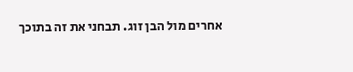אחרים מול הבן זוג. תבחני את זה בתוכך